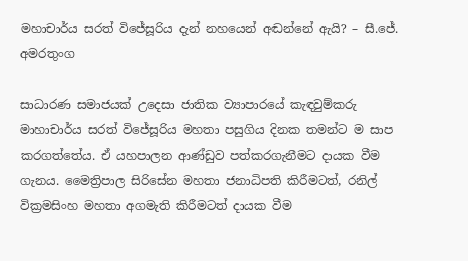මහාචාර්ය සරත් විජේසූරිය දැන් නහයෙන් අඬන්නේ ඇයි? – සී.ජේ. අමරතුංග

සාධාරණ සමාජයක් උදෙසා ජාතික ව්‍යාපාරයේ කැඳවුම්කරු මාහාචාර්ය සරත් විජේසූරිය මහතා පසුගිය දිනක තමන්ට ම සාප කරගත්තේය. ඒ යහපාලන ආණ්ඩුව පත්කරගැනීමට දායක වීම ගැනය. මෛත්‍රිපාල සිරිසේන මහතා ජනාධිපති කිරීමටත්, රනිල් වික්‍රමසිංහ මහතා අගමැති කිරීමටත් දායක වීම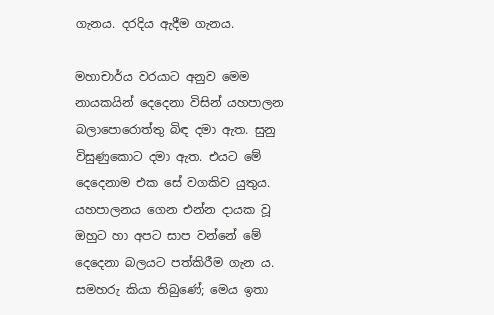ගැනය. දරදිය ඇදීම ගැනය.

මහාචාර්ය වරයාට අනුව මෙම නායකයින් දෙදෙනා විසින් යහපාලන බලාපොරොත්තු බිඳ දමා ඇත. සුනු විසුණුකොට දමා ඇත. එයට මේ දෙදෙනාම එක සේ වගකිව යුතුය. යහපාලනය ගෙන එන්න දායක වූ ඔහුට හා අපට සාප වන්නේ මේ  දෙදෙනා බලයට පත්කිරීම ගැන ය. සමහරු කියා තිබුණේ; මෙය ඉතා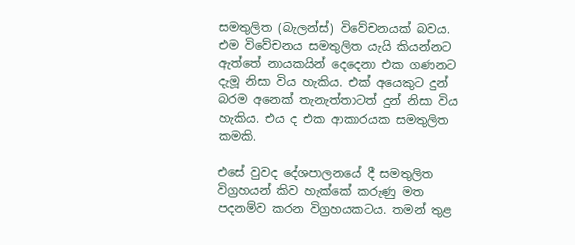සමතුලිත (බැලන්ස්) විවේචනයක් බවය. එම විවේචනය සමතුලිත යැයි කියන්නට ඇත්තේ නායකයින් දෙදෙනා එක ගණනට දැමූ නිසා විය හැකිය. එක් අයෙකුට දුන් බරම අනෙක් තැනැත්තාටත් දුන් නිසා විය හැකිය. එය ද එක ආකාරයක සමතුලිත කමකි.

එසේ වුවද දේශපාලනයේ දී සමතුලිත විග්‍රහයන් කිව හැක්කේ කරුණු මත පදනම්ව කරන විග්‍රහයකටය. තමන් තුළ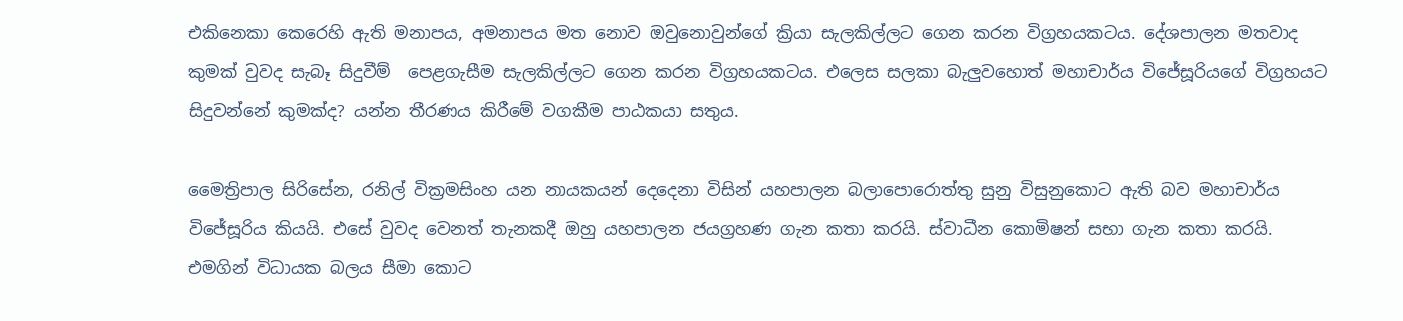එකිනෙකා කෙරෙහි ඇති මනාපය, අමනාපය මත නොව ඔවුනොවුන්ගේ ක්‍රියා සැලකිල්ලට ගෙන කරන විග්‍රහයකටය. දේශපාලන මතවාද කුමක් වුවද සැබෑ සිදුවීම්  පෙළගැසීම සැලකිල්ලට ගෙන කරන විග්‍රහයකටය. එලෙස සලකා බැලුවහොත් මහාචාර්ය විජේසූරියගේ විග්‍රහයට සිදුවන්නේ කුමක්ද? යන්න තීරණය කිරීමේ වගකීම පාඨකයා සතුය.

මෛත්‍රිපාල සිරිසේන, රනිල් වික්‍රමසිංහ යන නායකයන් දෙදෙනා විසින් යහපාලන බලාපොරොත්තු සුනු විසුනුකොට ඇති බව මහාචාර්ය විජේසූරිය කියයි. එසේ වුවද වෙනත් තැනකදී ඔහු යහපාලන ජයග්‍රහණ ගැන කතා කරයි. ස්වාධීන කොමිෂන් සභා ගැන කතා කරයි. එමගින් විධායක බලය සීමා කොට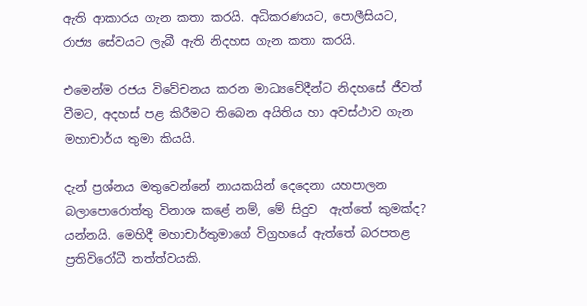ඇති ආකාරය ගැන කතා කරයි. අධිකරණයට, පොලීසියට, රාජ්‍ය සේවයට ලැබී ඇති නිදහස ගැන කතා කරයි.

එමෙන්ම රජය විවේචනය කරන මාධ්‍යවේදීන්ට නිදහසේ ජීවත් වීමට, අදහස් පළ කිරීමට තිබෙන අයිතිය හා අවස්ථාව ගැන මහාචාර්ය තුමා කියයි.

දැන් ප්‍රශ්නය මතුවෙන්නේ නායකයින් දෙදෙනා යහපාලන බලාපොරොත්තු විනාශ කළේ නම්, මේ සිදුව  ඇත්තේ කුමක්ද? යන්නයි. මෙහිදී මහාචාර්තුමාගේ විග්‍රහයේ ඇත්තේ බරපතළ ප්‍රතිවිරෝධී තත්ත්වයකි.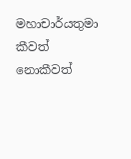මහාචාර්යතුමා කීවත් නොකීවත්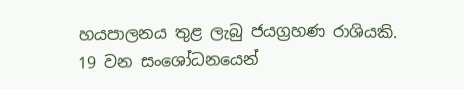හයපාලනය තුළ ලැබු ජයග්‍රහණ රාශියකි. 19 වන සංශෝධනයෙන්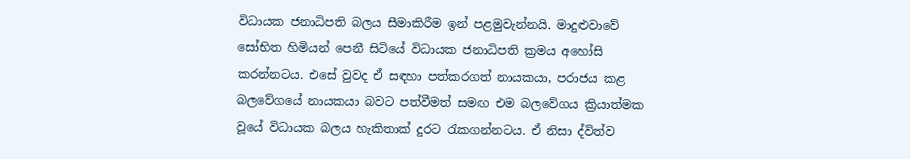විධායක ජනාධිපති බලය සීමාකිරීම ඉන් පළමුවැන්නයි. මාදුළුවාවේ සෝභිත හිමියන් පෙනී සිටියේ විධායක ජනාධිපති ක්‍රමය අහෝසි කරන්නටය. එසේ වුවද ඒ සඳහා පත්කරගත් නායකයා, පරාජය කළ බලවේගයේ නායකයා බවට පත්වීමත් සමඟ එම බලවේගය ක්‍රියාත්මක වූයේ විධායක බලය හැකිතාක් දුරට රැකගන්නටය. ඒ නිසා ද්විත්ව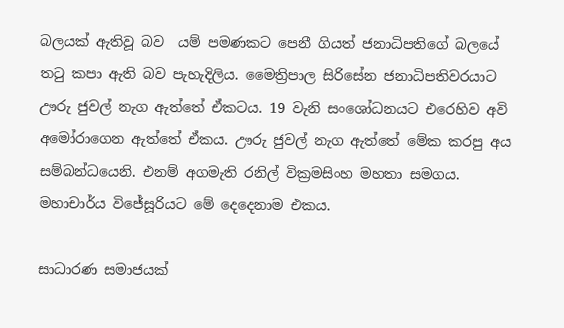බලයක් ඇතිවූ බව  යම් පමණකට පෙනී ගියත් ජනාධිපතිගේ බලයේ තටු කපා ඇති බව පැහැදිලිය. මෛත්‍රිපාල සිරිසේන ජනාධිපතිවරයාට ඌරු ජුවල් නැග ඇත්තේ ඒකටය. 19 වැනි සංශෝධනයට එරෙහිව අවි අමෝරාගෙන ඇත්තේ ඒකය. ඌරු ජුවල් නැග ඇත්තේ මේක කරපු අය සම්බන්ධයෙනි. එනම් අගමැති රනිල් වික්‍රමසිංහ මහතා සමගය. මහාචාර්ය විජේසූරියට මේ දෙදෙනාම එකය.

සාධාරණ සමාජයක්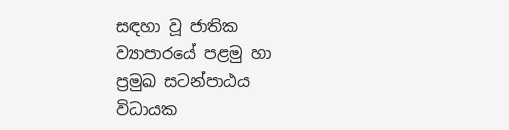සඳහා වූ ජාතික ව්‍යාපාරයේ පළමු හා ප්‍රමුඛ සටන්පාඨය විධායක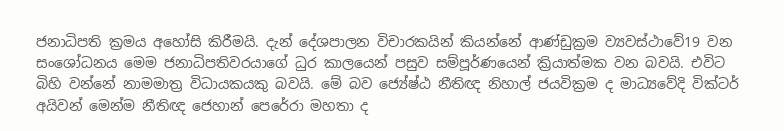ජනාධිපති ක්‍රමය අහෝසි කිරීමයි. දැන් දේශපාලන විචාරකයින් කියන්නේ ආණ්ඩුක්‍රම ව්‍යවස්ථාවේ19 වන සංශෝධනය මෙම ජනාධිපතිවරයාගේ ධුර කාලයෙන් පසුව සම්පූර්ණයෙන් ක්‍රියාත්මක වන බවයි. එවිට බිහි වන්නේ නාමමාත්‍ර විධායකයකු බවයි. මේ බව ජ්‍යේෂ්ඨ නීතිඥ නිහාල් ජයවික්‍රම ද මාධ්‍යවේදි වික්ටර් අයිවන් මෙන්ම නීතිඥ ජෙහාන් පෙරේරා මහතා ද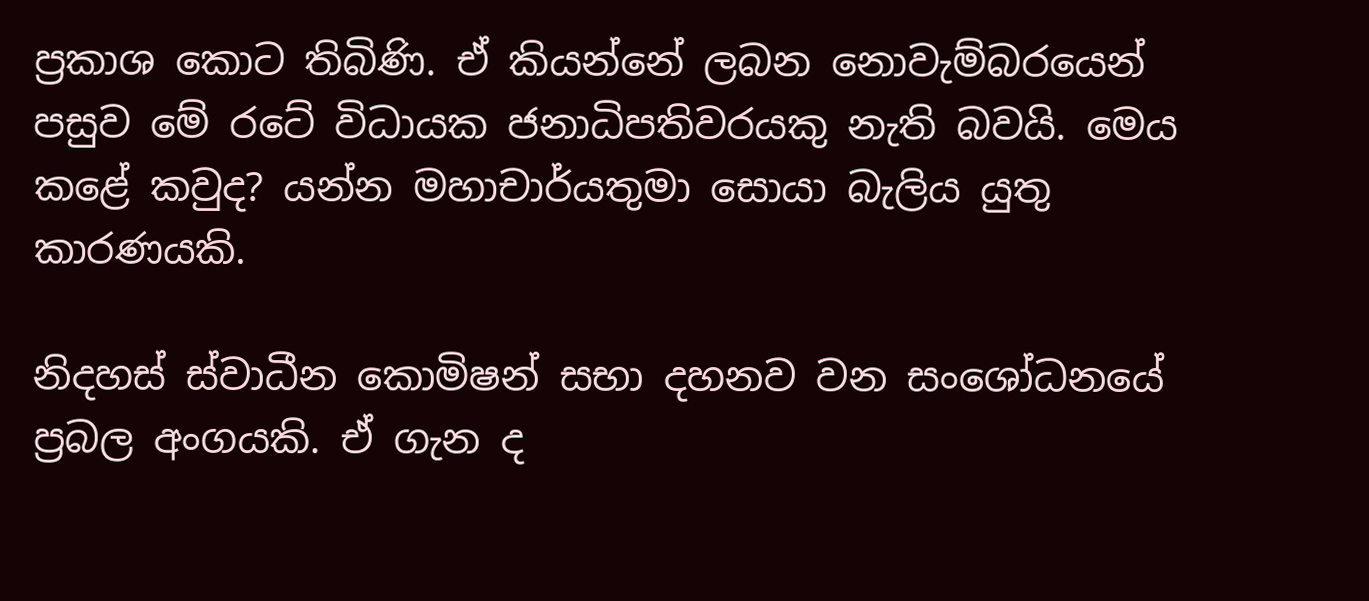ප්‍රකාශ කොට තිබිණි. ඒ කියන්නේ ලබන නොවැම්බරයෙන් පසුව මේ රටේ විධායක ජනාධිපතිවරයකු නැති බවයි. මෙය කළේ කවුද? යන්න මහාචාර්යතුමා සොයා බැලිය යුතු කාරණයකි.

නිදහස් ස්වාධීන කොමිෂන් සභා දහනව වන සංශෝධනයේ ප්‍රබල අංගයකි. ඒ ගැන ද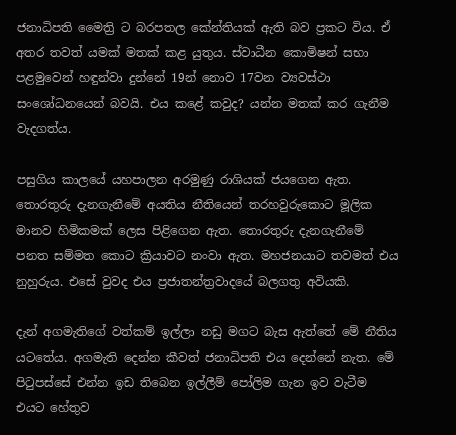ජනාධිපති මෛත්‍රි ට බරපතල කේන්තියක් ඇති බව ප්‍රකට විය. ඒ අතර තවත් යමක් මතක් කළ යුතුය. ස්වාධීන කොමිෂන් සභා පළමුවෙන් හඳුන්වා දුන්නේ 19න් නොව 17වන ව්‍යවස්ථා සංශෝධනයෙන් බවයි. එය කළේ කවුද? යන්න මතක් කර ගැනීම වැදගත්ය.

පසුගිය කාලයේ යහපාලන අරමුණු රාශියක් ජයගෙන ඇත. තොරතුරු දැනගැනීමේ අයතිය නීතියෙන් තරහවුරුකොට මූලික මානව හිමිකමක් ලෙස පිළිගෙන ඇත. තොරතුරු දැනගැනීමේ පනත සම්මත කොට ක්‍රියාවට නංවා ඇත. මහජනයාට තවමත් එය නුහුරුය. එසේ වුවද එය ප්‍රජාතන්ත්‍රවාදයේ බලගතු අවියකි.

දැන් අගමැතිගේ වත්කම් ඉල්ලා නඩු මගට බැස ඇත්තේ මේ නීතිය යටතේය. අගමැති දෙන්න කීවත් ජනාධිපති එය දෙන්නේ නැත. මේ පිටුපස්සේ එන්න ඉඩ තිබෙන ඉල්ලීම් පෝලිම ගැන ඉව වැටීම එයට හේතුව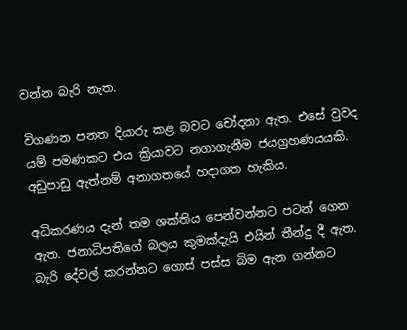වන්න බැරි නැත.

විගණන පනත දියාරු කළ බවට චෝදනා ඇත. එසේ වුවද යම් පමණකට එය ක්‍රියාවට නගාගැනීම ජයග්‍රහණයයකි. අඩුපාඩු ඇත්නම් අනාගතයේ හදාගත හැකිය.

අධිකරණය දැන් තම ශක්තිය පෙන්වන්නට පටන් ගෙන ඇත. ජනාධිපතිගේ බලය කුමක්දැයි එයින් තීන්දු දී ඇත. බැරි දේවල් කරන්නට ගොස් පස්ස බිම ඇන ගන්නට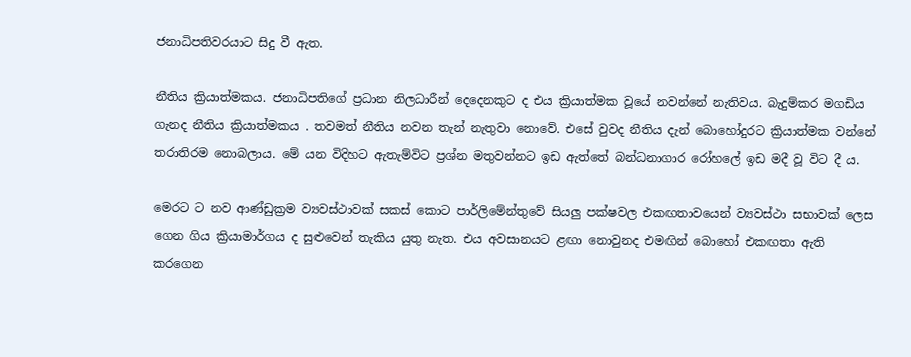ජනාධිපතිවරයාට සිදු වී ඇත.

නීතිය ක්‍රියාත්මකය. ජනාධිපතිගේ ප්‍රධාන නිලධාරීන් දෙදෙනකුට ද එය ක්‍රියාත්මක වූයේ නවන්නේ නැතිවය. බැදුම්කර මගඩිය ගැනද නීතිය ක්‍රියාත්මකය . තවමත් නීතිය නවන තැන් නැතුවා නොවේ. එසේ වුවද නීතිය දැන් බොහෝදුරට ක්‍රියාත්මක වන්නේ තරාතිරම නොබලාය. මේ යන විදිහට ඇතැම්විට ප්‍රශ්න මතුවන්නට ඉඩ ඇත්තේ බන්ධනාගාර රෝහලේ ඉඩ මදී වූ විට දී ය.

මෙරට ට නව ආණ්ඩුක්‍රම ව්‍යවස්ථාවක් සකස් කොට පාර්ලිමේන්තුවේ සියලු පක්ෂවල එකඟතාවයෙන් ව්‍යවස්ථා සභාවක් ලෙස ගෙන ගිය ක්‍රියාමාර්ගය ද සුළුවෙන් තැකිය යුතු නැත. එය අවසානයට ළඟා නොවුනද එමඟින් බොහෝ එකඟතා ඇති කරගෙන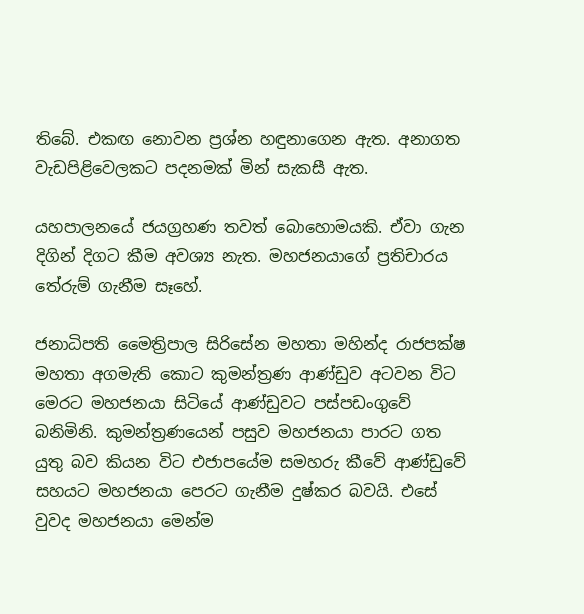තිබේ. එකඟ නොවන ප්‍රශ්න හඳුනාගෙන ඇත. අනාගත වැඩපිළිවෙලකට පදනමක් මින් සැකසී ඇත.

යහපාලනයේ ජයග්‍රහණ තවත් බොහොමයකි. ඒවා ගැන දිගින් දිගට කීම අවශ්‍ය නැත. මහජනයාගේ ප්‍රතිචාරය තේරුම් ගැනීම සෑහේ.

ජනාධිපති මෛත්‍රිපාල සිරිසේන මහතා මහින්ද රාජපක්ෂ මහතා අගමැති කොට කුමන්ත්‍රණ ආණ්ඩුව අටවන විට මෙරට මහජනයා සිටියේ ආණ්ඩුවට පස්පඩංගුවේ බනිමිනි. කුමන්ත්‍රණයෙන් පසුව මහජනයා පාරට ගත යුතු බව කියන විට එජාපයේම සමහරු කීවේ ආණ්ඩුවේ සහයට මහජනයා පෙරට ගැනීම දුෂ්කර බවයි. එසේ වුවද මහජනයා මෙන්ම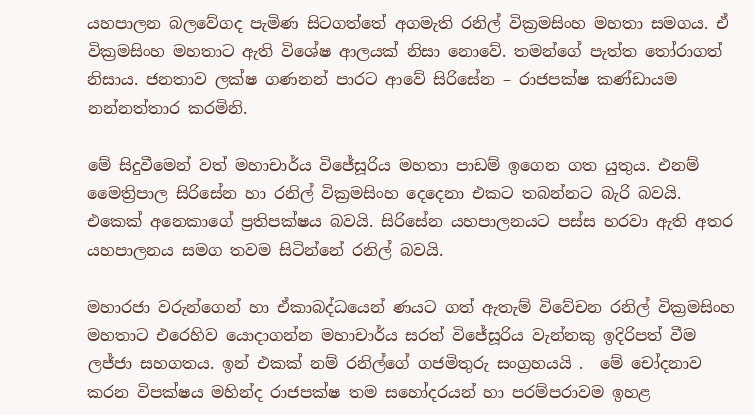යහපාලන බලවේගද පැමිණ සිටගත්තේ අගමැති රනිල් වික්‍රමසිංහ මහතා සමගය. ඒ වික්‍රමසිංහ මහතාට ඇති විශේෂ ආලයක් නිසා නොවේ. තමන්ගේ පැත්ත තෝරාගත් නිසාය. ජනතාව ලක්ෂ ගණනන් පාරට ආවේ සිරිසේන – රාජපක්ෂ කණ්ඩායම නන්නත්තාර කරමිනි.

මේ සිදුවීමෙන් වත් මහාචාර්ය විජේසූරිය මහතා පාඩම් ඉගෙන ගත යුතුය. එනම් මෛත්‍රිපාල සිරිසේන හා රනිල් වික්‍රමසිංහ දෙදෙනා එකට තබන්නට බැරි බවයි. එකෙක් අනෙකාගේ ප්‍රතිපක්ෂය බවයි. සිරිසේන යහපාලනයට පස්ස හරවා ඇති අතර  යහපාලනය සමග තවම සිටින්නේ රනිල් බවයි.

මහාරජා වරුන්ගෙන් හා ඒකාබද්ධයෙන් ණයට ගත් ඇතැම් විවේචන රනිල් වික්‍රමසිංහ මහතාට එරෙහිව යොදාගන්න මහාචාර්ය සරත් විජේසූරිය වැන්නකු ඉදිරිපත් වීම ලජ්ජා සහගතය. ඉන් එකක් නම් රනිල්ගේ ගජමිතුරු සංග්‍රහයයි .  මේ චෝදනාව කරන විපක්ෂය මහින්ද රාජපක්ෂ තම සහෝදරයන් හා පරම්පරාවම ඉහළ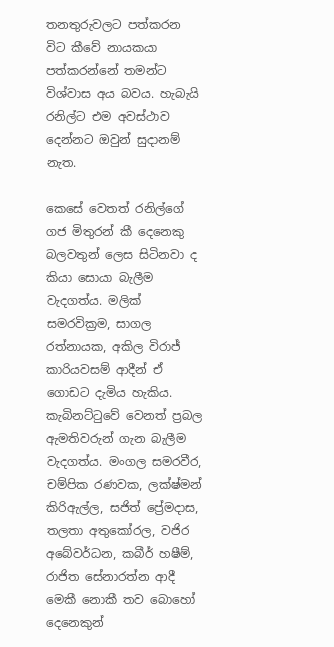තනතුරුවලට පත්කරන විට කීවේ නායකයා පත්කරන්නේ තමන්ට විශ්වාස අය බවය. හැබැයි රනිල්ට එම අවස්ථාව දෙන්නට ඔවුන් සුදානම් නැත.

කෙසේ වෙතත් රනිල්ගේ ගජ මිතුරන් කී දෙනෙකු බලවතුන් ලෙස සිටිනවා ද කියා සොයා බැලීම වැදගත්ය. මලික් සමරවික්‍රම, සාගල රත්නායක, අකිල විරාජ් කාරියවසම් ආදීන් ඒ ගොඩට දැමිය හැකිය. කැබිනට්ටුවේ වෙනත් ප්‍රබල ඇමතිවරුන් ගැන බැලීම වැදගත්ය. මංගල සමරවීර, චම්පික රණවක, ලක්ෂ්මන් කිරිඇල්ල, සජිත් ප්‍රේමදාස, තලතා අතුකෝරල, වජිර අබේවර්ධන, කබීර් හෂීම්, රාජිත සේනාරත්න ආදී මෙකී නොකී තව බොහෝ දෙනෙකුන්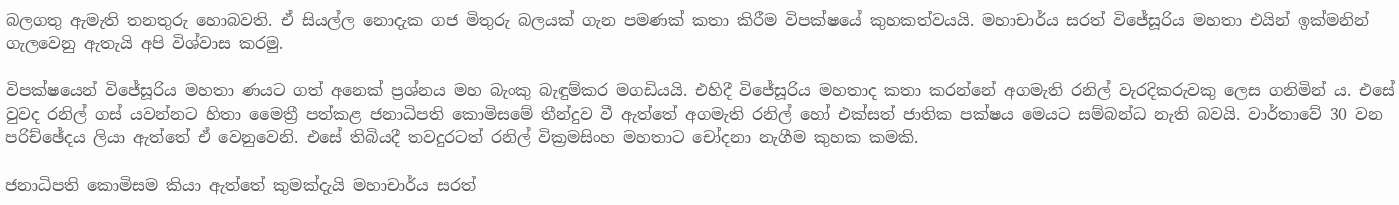බලගතු ඇමැති තනතුරු හොබවති. ඒ සියල්ල නොදැක ගජ මිතුරු බලයක් ගැන පමණක් කතා කිරීම විපක්ෂයේ කුහකත්වයයි. මහාචාර්ය සරත් විජේසූරිය මහතා එයින් ඉක්මනින් ගැලවෙනු ඇතැයි අපි විශ්වාස කරමු.

විපක්ෂයෙන් විජේසූරිය මහතා ණයට ගත් අනෙක් ප්‍රශ්නය මහ බැංකු බැඳුම්කර මගඩියයි. එහිදී විජේසූරිය මහතාද කතා කරන්නේ අගමැති රනිල් වැරදිකරුවකු ලෙස ගනිමින් ය. එසේ වුවද රනිල් ගස් යවන්නට හිතා මෛත්‍රී පත්කළ ජනාධිපති කොමිසමේ තීන්දුව වී ඇත්තේ අගමැති රනිල් හෝ එක්සත් ජාතික පක්ෂය මෙයට සම්බන්ධ නැති බවයි. වාර්තාවේ 30 වන පරිච්ඡේදය ලියා ඇත්තේ ඒ වෙනුවෙනි. එසේ තිබියදී තවදුරටත් රනිල් වික්‍රමසිංහ මහතාට චෝදනා නැගීම කුහක කමකි.

ජනාධිපති කොමිසම කියා ඇත්තේ කුමක්දැයි මහාචාර්ය සරත්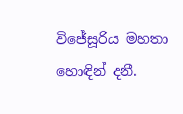විජේසූරිය මහතා හොඳින් දනී.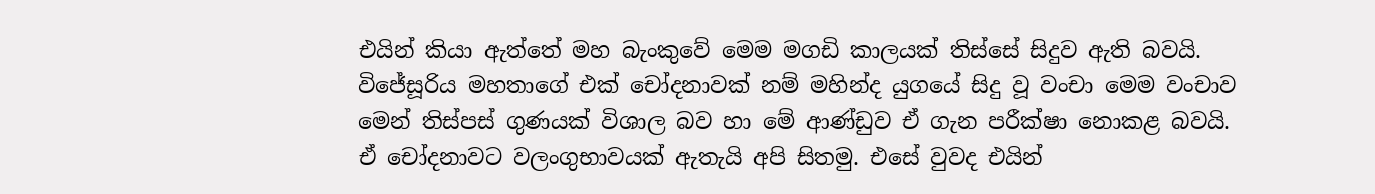එයින් කියා ඇත්තේ මහ බැංකුවේ මෙම මගඩි කාලයක් තිස්සේ සිදුව ඇති බවයි. විජේසූරිය මහතාගේ එක් චෝදනාවක් නම් මහින්ද යුගයේ සිදු වූ වංචා මෙම වංචාව මෙන් තිස්පස් ගුණයක් විශාල බව හා මේ ආණ්ඩුව ඒ ගැන පරීක්ෂා නොකළ බවයි. ඒ චෝදනාවට වලංගුභාවයක් ඇතැයි අපි සිතමු. එසේ වුවද එයින්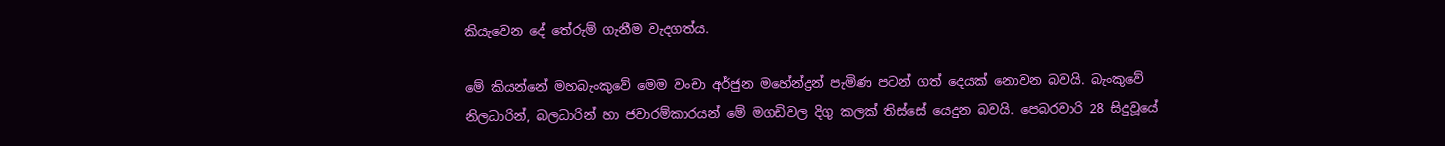කියැවෙන දේ තේරුම් ගැනීම වැදගත්ය.

මේ කියන්නේ මහබැංකුවේ මෙම වංචා අර්ජුන මහේන්ද්‍රන් පැමිණ පටන් ගත් දෙයක් නොවන බවයි. බැංකුවේ නිලධාරින්, බලධාරින් හා ජවාරම්කාරයන් මේ මගඩිවල දිගු කලක් තිස්සේ යෙදුන බවයි. පෙබරවාරි 28 සිදුවූයේ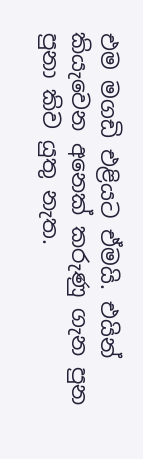එම මගඩි එළියට ඒමයි. එයින් කියැවෙන අනෙක් කරුණු ගැන පුන පුනා කිව යුතු නැත.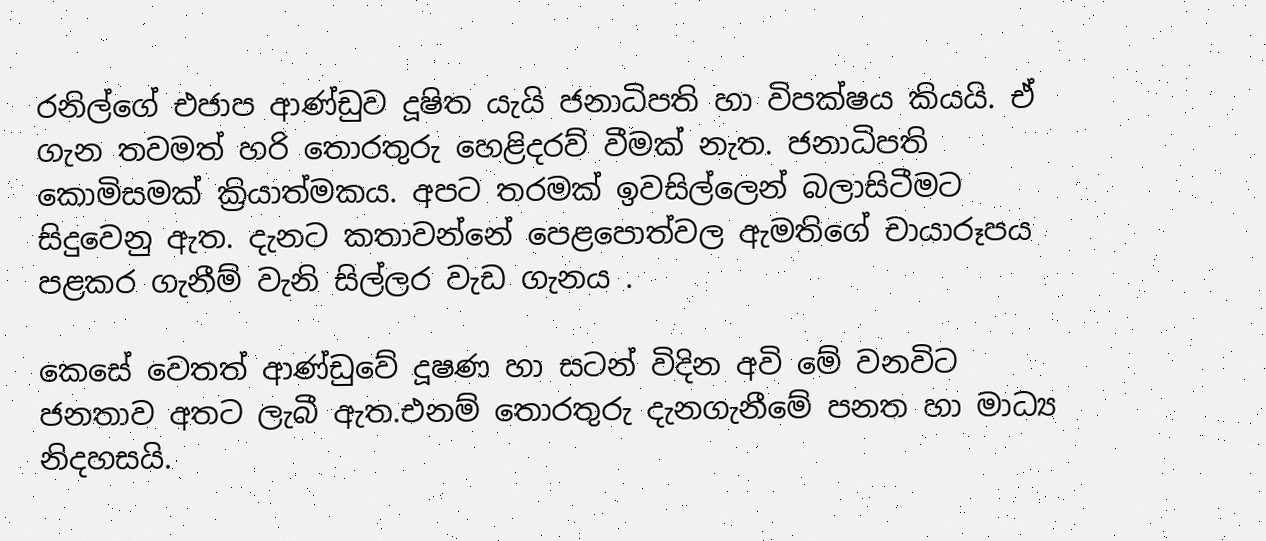රනිල්ගේ එජාප ආණ්ඩුව දූෂිත යැයි ජනාධිපති හා විපක්ෂය කියයි. ඒ ගැන තවමත් හරි තොරතුරු හෙළිදරව් වීමක් නැත. ජනාධිපති කොමිසමක් ක්‍රියාත්මකය. අපට තරමක් ඉවසිල්ලෙන් බලාසිටීමට සිදුවෙනු ඇත. දැනට කතාවන්නේ පෙළපොත්වල ඇමතිගේ චායාරූපය පළකර ගැනීම් වැනි සිල්ලර වැඩ ගැනය .

කෙසේ වෙතත් ආණ්ඩුවේ දූෂණ හා සටන් විදින අවි මේ වනවිට ජනතාව අතට ලැබී ඇත.එනම් තොරතුරු දැනගැනීමේ පනත හා මාධ්‍ය නිදහසයි.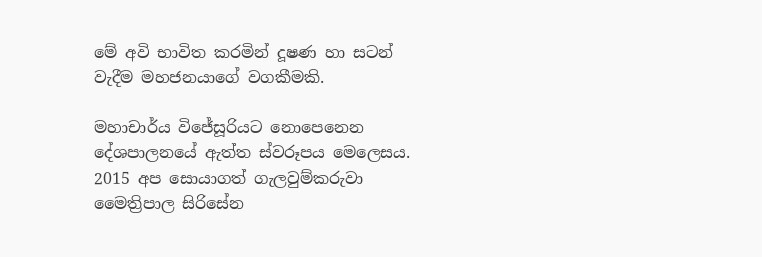මේ අවි භාවිත කරමින් දූෂණ හා සටන් වැදීම මහජනයාගේ වගකීමකි.

මහාචාර්ය විජේසූරියට නොපෙනෙන දේශපාලනයේ ඇත්ත ස්වරූපය මෙලෙසය. 2015 අප සොයාගත් ගැලවුම්කරුවා මෛත්‍රිපාල සිරිසේන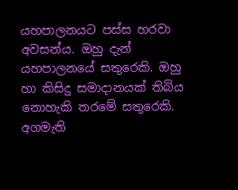යහපාලනයට පස්ස හරවා අවසන්ය. ඔහු දැන් යහපාලනයේ සතුරෙකි. ඔහු හා කිසිදු සමාදානයක් තිබිය නොහැකි තරමේ සතුරෙකි. අගමැති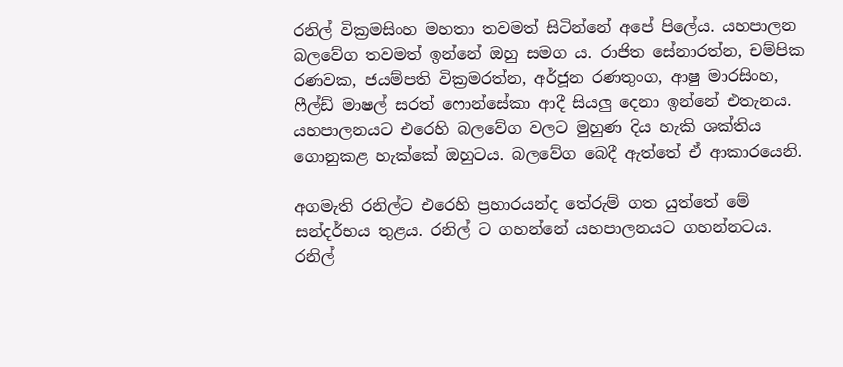රනිල් වික්‍රමසිංහ මහතා තවමත් සිටින්නේ අපේ පිලේය. යහපාලන බලවේග තවමත් ඉන්නේ ඔහු සමග ය. රාජිත සේනාරත්න, චම්පික රණවක, ජයම්පති වික්‍රමරත්න, අර්ජූන රණතුංග, ආෂු මාරසිංහ, ෆීල්ඩ් මාෂල් සරත් ෆොන්සේකා ආදී සියලු දෙනා ඉන්නේ එතැනය. යහපාලනයට එරෙහි බලවේග වලට මුහුණ දිය හැකි ශක්තිය ගොනුකළ හැක්කේ ඔහුටය. බලවේග බෙදී ඇත්තේ ඒ ආකාරයෙනි.

අගමැති රනිල්ට එරෙහි ප්‍රහාරයන්ද තේරුම් ගත යුත්තේ මේ සන්දර්භය තුළය. රනිල් ට ගහන්නේ යහපාලනයට ගහන්නටය. රනිල්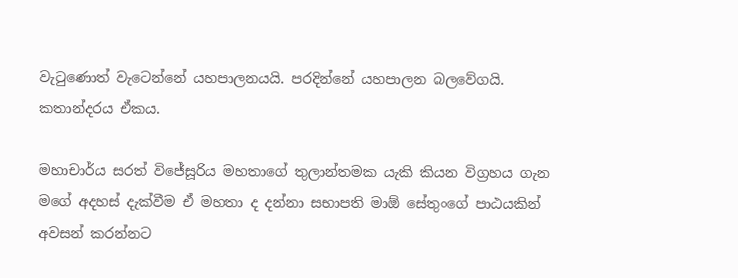වැටුණොත් වැටෙන්නේ යහපාලනයයි. පරදින්නේ යහපාලන බලවේගයි. කතාන්දරය ඒකය.

මහාචාර්ය සරත් විජේසූරිය මහතාගේ තුලාන්තමක යැකි කියන විග්‍රහය ගැන මගේ අදහස් දැක්වීම ඒ මහතා ද දන්නා සභාපති මාඕ සේතුංගේ පාඨයකින් අවසන් කරන්නට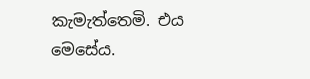කැමැත්තෙමි. එය මෙසේය.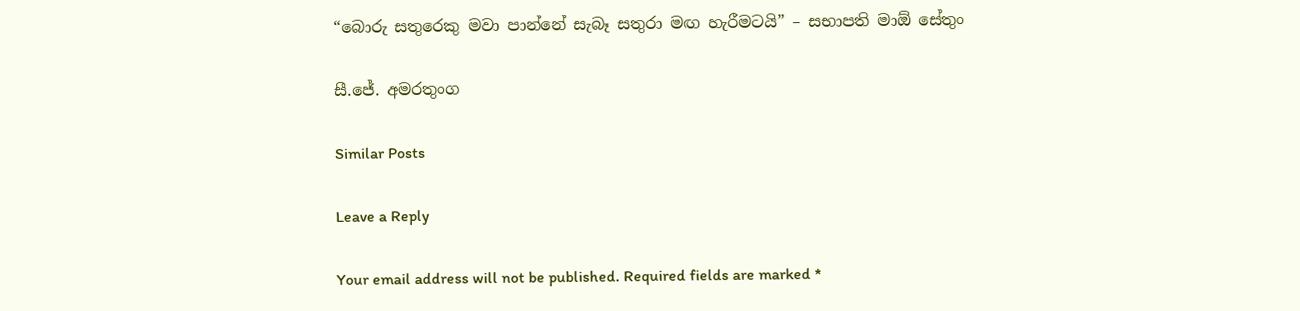“බොරු සතුරෙකු මවා පාන්නේ සැබෑ සතුරා මඟ හැරීමටයි” – සභාපති මාඕ සේතුං

සී.ජේ. අමරතුංග

Similar Posts

Leave a Reply

Your email address will not be published. Required fields are marked *